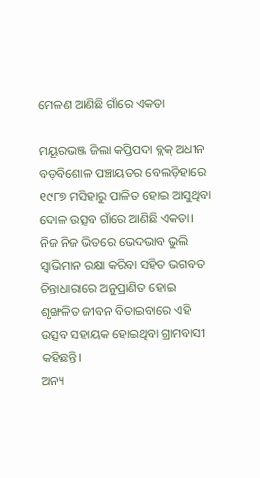ମେଳଣ ଆଣିଛି ଗାଁରେ ଏକତା

ମୟୂରଭଞ୍ଜ ଜିଲା କପ୍ତିପଦା ବ୍ଲକ୍‌ ଅଧୀନ ବଡ଼ବିଶୋଳ ପଞ୍ଚାୟତର ବେଲଡ଼ିହାରେ ୧୯୮୭ ମସିହାରୁ ପାଳିତ ହୋଇ ଆସୁଥିବା ଦୋଳ ଉତ୍ସବ ଗାଁରେ ଆଣିଛି ଏକତା। ନିଜ ନିଜ ଭିତରେ ଭେଦଭାବ ଭୁଲି ସ୍ବାଭିମାନ ରକ୍ଷା କରିବା ସହିତ ଭଗବତ ଚିନ୍ତାଧାରାରେ ଅନୁପ୍ରାଣିତ ହୋଇ ଶୃଙ୍ଖଳିତ ଜୀବନ ବିତାଇବାରେ ଏହି ଉତ୍ସବ ସହାୟକ ହୋଇଥିବା ଗ୍ରାମବାସୀ କହିଛନ୍ତି।
ଅନ୍ୟ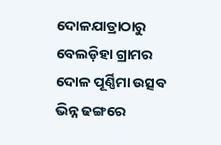ଦୋଳଯାତ୍ରାଠାରୁ ବେଲଡ଼ିହା ଗ୍ରାମର ଦୋଳ ପୂର୍ଣ୍ଣିମା ଉତ୍ସବ ଭିନ୍ନ ଢଙ୍ଗରେ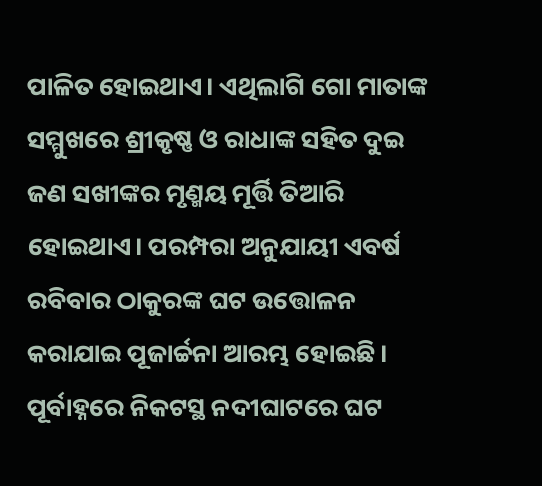ପାଳିତ ହୋଇଥାଏ। ଏଥିଲାଗି ଗୋ ମାତାଙ୍କ ସମ୍ମୁଖରେ ଶ୍ରୀକୃଷ୍ଣ ଓ ରାଧାଙ୍କ ସହିତ ଦୁଇ ଜଣ ସଖୀଙ୍କର ମୃଣ୍ମୟ ମୂର୍ତ୍ତି ତିଆରି ହୋଇଥାଏ। ପରମ୍ପରା ଅନୁଯାୟୀ ଏବର୍ଷ ରବିବାର ଠାକୁରଙ୍କ ଘଟ ଉତ୍ତୋଳନ କରାଯାଇ ପୂଜାର୍ଚ୍ଚନା ଆରମ୍ଭ ହୋଇଛି। ପୂର୍ବାହ୍ନରେ ନିକଟସ୍ଥ ନଦୀଘାଟରେ ଘଟ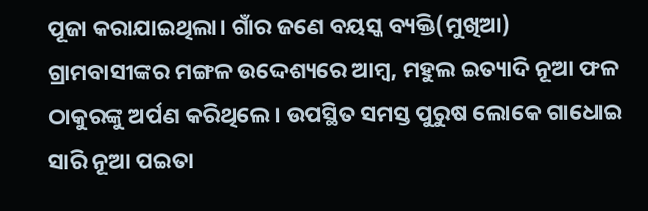ପୂଜା କରାଯାଇଥିଲା। ଗାଁର ଜଣେ ବୟସ୍କ ବ୍ୟକ୍ତି(ମୁଖିଆ) ଗ୍ରାମବାସୀଙ୍କର ମଙ୍ଗଳ ଉଦ୍ଦେଶ୍ୟରେ ଆମ୍ବ, ମହୁଲ ଇତ୍ୟାଦି ନୂଆ ଫଳ ଠାକୁରଙ୍କୁ ଅର୍ପଣ କରିଥିଲେ। ଉପସ୍ଥିତ ସମସ୍ତ ପୁରୁଷ ଲୋକେ ଗାଧୋଇ ସାରି ନୂଆ ପଇତା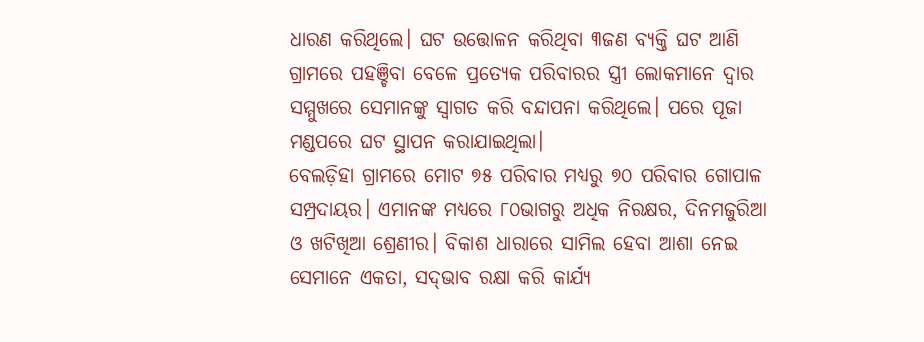ଧାରଣ କରିଥିଲେ। ଘଟ ଉତ୍ତୋଳନ କରିଥିବା ୩ଜଣ ବ୍ୟକ୍ତି ଘଟ ଆଣି ଗ୍ରାମରେ ପହଞ୍ଚିବା ବେଳେ ପ୍ରତ୍ୟେକ ପରିବାରର ସ୍ତ୍ରୀ ଲୋକମାନେ ଦ୍ୱାର ସମ୍ମୁଖରେ ସେମାନଙ୍କୁ ସ୍ବାଗତ କରି ବନ୍ଦାପନା କରିଥିଲେ। ପରେ ପୂଜା ମଣ୍ଡପରେ ଘଟ ସ୍ଥାପନ କରାଯାଇଥିଲା।
ବେଲଡ଼ିହା ଗ୍ରାମରେ ମୋଟ ୭୫ ପରିବାର ମଧ୍ୟରୁ ୭୦ ପରିବାର ଗୋପାଳ ସମ୍ପ୍ରଦାୟର। ଏମାନଙ୍କ ମଧ୍ୟରେ ୮୦ଭାଗରୁ ଅଧିକ ନିରକ୍ଷର, ଦିନମଜୁରିଆ ଓ ଖଟିଖିଆ ଶ୍ରେଣୀର। ବିକାଶ ଧାରାରେ ସାମିଲ ହେବା ଆଶା ନେଇ ସେମାନେ ଏକତା, ସଦ୍‌ଭାବ ରକ୍ଷା କରି କାର୍ଯ୍ୟ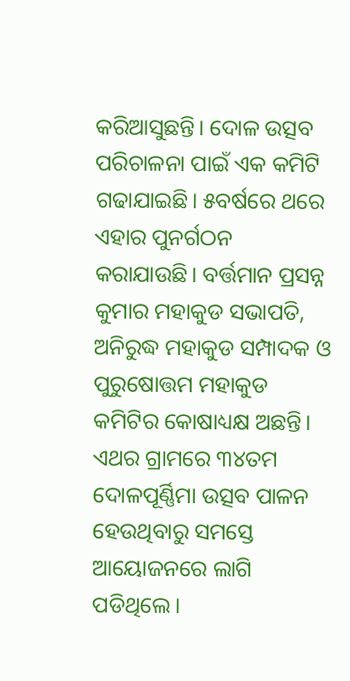କରିଆସୁଛନ୍ତି। ଦୋଳ ଉତ୍ସବ ପରିଚାଳନା ପାଇଁ ଏକ କମିଟି ଗଢାଯାଇଛି। ୫ବର୍ଷରେ ଥରେ ଏହାର ପୁନର୍ଗଠନ କରାଯାଉଛି। ବର୍ତ୍ତମାନ ପ୍ରସନ୍ନ କୁମାର ମହାକୁଡ ସଭାପତି, ଅନିରୁଦ୍ଧ ମହାକୁଡ ସମ୍ପାଦକ ଓ ପୁରୁଷୋତ୍ତମ ମହାକୁଡ କମିଟିର କୋଷାଧ୍ୟକ୍ଷ ଅଛନ୍ତି। ଏଥର ଗ୍ରାମରେ ୩୪ତମ ଦୋଳପୂର୍ଣ୍ଣିମା ଉତ୍ସବ ପାଳନ ହେଉଥିବାରୁ ସମସ୍ତେ ଆୟୋଜନରେ ଲାଗି ପଡିଥିଲେ।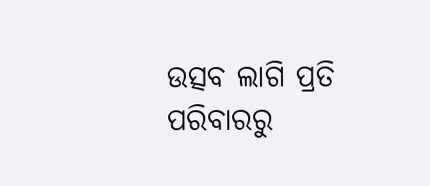ଉତ୍ସବ ଲାଗି ପ୍ରତି ପରିବାରରୁ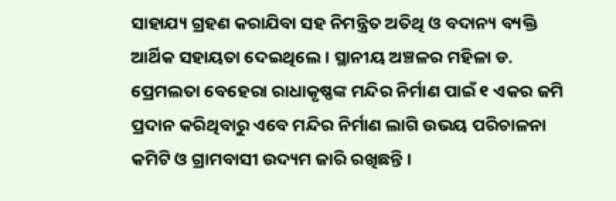ସାହାଯ୍ୟ ଗ୍ରହଣ କରାଯିବା ସହ ନିମନ୍ତ୍ରିତ ଅତିଥି ଓ ବଦାନ୍ୟ ବ୍ୟକ୍ତି ଆର୍ଥିକ ସହାୟତା ଦେଇଥିଲେ। ସ୍ଥାନୀୟ ଅଞ୍ଚଳର ମହିଳା ଡ. ପ୍ରେମଲତା ବେହେରା ରାଧାକୃଷ୍ଣଙ୍କ ମନ୍ଦିର ନିର୍ମାଣ ପାଇଁ ୧ ଏକର ଜମି ପ୍ରଦାନ କରିଥିବାରୁ ଏବେ ମନ୍ଦିର ନିର୍ମାଣ ଲାଗି ଉଭୟ ପରିଚାଳନା କମିଟି ଓ ଗ୍ରାମବାସୀ ଉଦ୍ୟମ ଜାରି ରଖିଛନ୍ତି।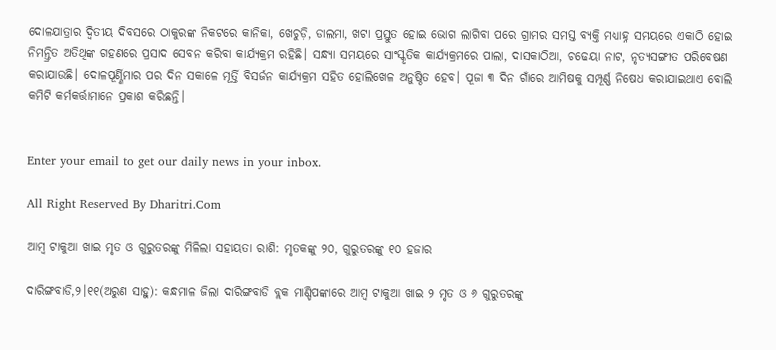ଦୋଳଯାତ୍ରାର ଦ୍ୱିତୀୟ ଦିବସରେ ଠାକୁରଙ୍କ ନିକଟରେ କାନିକା, ଖେଚୁଡ଼ି, ଡାଲମା, ଖଟା ପ୍ରସ୍ତୁତ ହୋଇ ଭୋଗ ଲାଗିବା ପରେ ଗ୍ରାମର ସମସ୍ତ ବ୍ୟକ୍ତି ମଧ୍ୟାହ୍ନ ସମୟରେ ଏକାଠି ହୋଇ ନିମନ୍ତ୍ରିତ ଅତିଥିଙ୍କ ଗହଣରେ ପ୍ରସାଦ ସେବନ କରିବା କାର୍ଯ୍ୟକ୍ରମ ରହିଛି। ସନ୍ଧ୍ୟା ସମୟରେ ସାଂସ୍କୃତିକ କାର୍ଯ୍ୟକ୍ରମରେ ପାଲା, ଦାସକାଠିଆ, ଚଢେୟା ନାଟ, ନୃତ୍ୟସଙ୍ଗୀତ ପରିବେଷଣ କରାଯାଉଛି। ଦୋଳପୂର୍ଣ୍ଣିମାର ପର ଦିନ ସକାଳେ ମୂର୍ତ୍ତି ବିସର୍ଜନ କାର୍ଯ୍ୟକ୍ରମ ସହିତ ହୋଲିଖେଳ ଅନୁଷ୍ଠିତ ହେବ। ପୂଜା ୩ ଦିନ ଗାଁରେ ଆମିଷକୁ ସମ୍ପୂର୍ଣ୍ଣ ନିଷେଧ କରାଯାଇଥାଏ ବୋଲି କମିଟି କର୍ମକର୍ତ୍ତାମାନେ ପ୍ରକାଶ କରିଛନ୍ତି।


Enter your email to get our daily news in your inbox.

All Right Reserved By Dharitri.Com

ଆମ୍ବ ଟାକୁଆ ଖାଇ ମୃତ ଓ ଗୁରୁତରଙ୍କୁ ମିଳିଲା ସହାୟତା ରାଶି: ମୃତକଙ୍କୁ ୨୦, ଗୁରୁତରଙ୍କୁ ୧୦ ହଜାର

ଦାରିଙ୍ଗବାଡି,୨।୧୧(ଅରୁଣ ସାହୁ): କନ୍ଧମାଳ ଜିଲା ଦାରିଙ୍ଗବାଡି ବ୍ଲକ ମାଣ୍ଡିପଙ୍କାରେ ଆମ୍ବ ଟାକୁଆ ଖାଇ ୨ ମୃତ ଓ ୬ ଗୁରୁତରଙ୍କୁ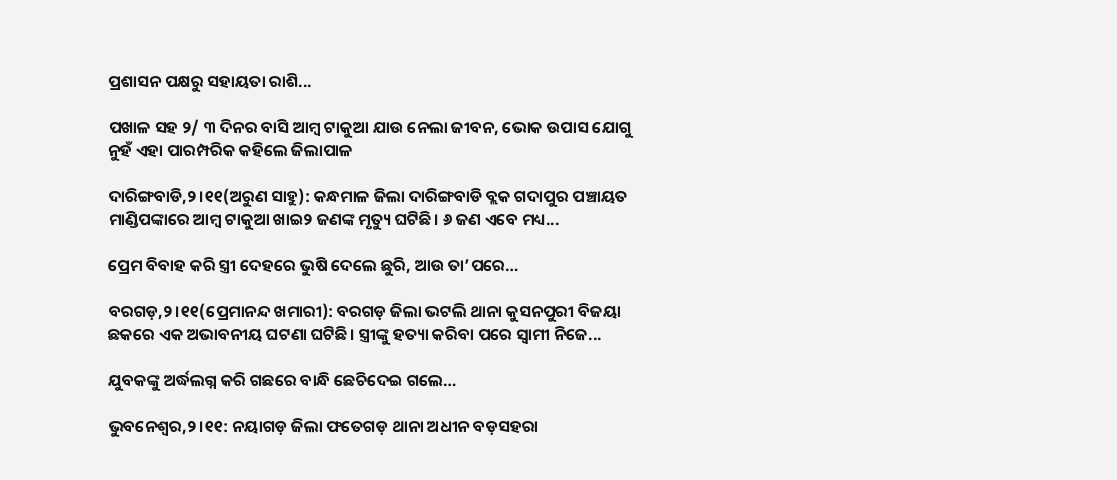ପ୍ରଶାସନ ପକ୍ଷରୁ ସହାୟତା ରାଶି...

ପଖାଳ ସହ ୨/ ୩ ଦିନର ବାସି ଆମ୍ବ ଟାକୁଆ ଯାଉ ନେଲା ଜୀବନ, ଭୋକ ଉପାସ ଯୋଗୁ ନୁହଁ ଏହା ପାରମ୍ପରିକ କହିଲେ ଜିଲାପାଳ

ଦାରିଙ୍ଗବାଡି,୨।୧୧(ଅରୁଣ ସାହୁ): କନ୍ଧମାଳ ଜିଲା ଦାରିଙ୍ଗବାଡି ବ୍ଲକ ଗଦାପୁର ପଞ୍ଚାୟତ ମାଣ୍ଡିପଙ୍କାରେ ଆମ୍ବ ଟାକୁଆ ଖାଇ୨ ଜଣଙ୍କ ମୃତ୍ୟୁ ଘଟିଛି। ୬ ଜଣ ଏବେ ମଧ୍ୟ...

ପ୍ରେମ ବିବାହ କରି ସ୍ତ୍ରୀ ଦେହରେ ଭୁଷି ଦେଲେ ଛୁରି, ଆଉ ତା’ପରେ…

ବରଗଡ଼,୨।୧୧(ପ୍ରେମାନନ୍ଦ ଖମାରୀ): ବରଗଡ଼ ଜିଲା ଭଟଲି ଥାନା କୁସନପୁରୀ ବିଜୟା ଛକରେ ଏକ ଅଭାବନୀୟ ଘଟଣା ଘଟିଛି। ସ୍ତ୍ରୀଙ୍କୁ ହତ୍ୟା କରିବା ପରେ ସ୍ବାମୀ ନିଜେ...

ଯୁବକଙ୍କୁ ଅର୍ଦ୍ଧଲଗ୍ନ କରି ଗଛରେ ବାନ୍ଧି ଛେଚିଦେଇ ଗଲେ…

ଭୁବନେଶ୍ୱର,୨।୧୧: ନୟାଗଡ଼ ଜିଲା ଫତେଗଡ଼ ଥାନା ଅଧୀନ ବଡ଼ସହରା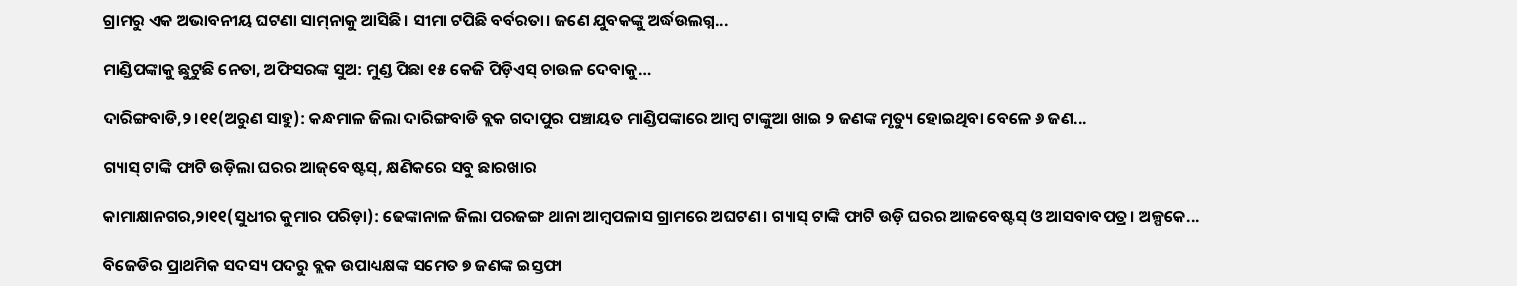ଗ୍ରାମରୁ ଏକ ଅଭାବନୀୟ ଘଟଣା ସାମ୍‌ନାକୁ ଆସିଛି। ସୀମା ଟପିଛି ବର୍ବରତା। ଜଣେ ଯୁବକଙ୍କୁ ଅର୍ଦ୍ଧଉଲଗ୍ନ...

ମାଣ୍ଡିପଙ୍କାକୁ ଛୁଟୁଛି ନେତା, ଅଫିସରଙ୍କ ସୁଅ: ମୁଣ୍ଡ ପିଛା ୧୫ କେଜି ପିଡ଼ିଏସ୍‌ ଚାଉଳ ଦେବାକୁ…

ଦାରିଙ୍ଗବାଡି,୨।୧୧(ଅରୁଣ ସାହୁ): କନ୍ଧମାଳ ଜିଲା ଦାରିଙ୍ଗବାଡି ବ୍ଲକ ଗଦାପୁର ପଞ୍ଚାୟତ ମାଣ୍ଡିପଙ୍କାରେ ଆମ୍ବ ଟାଙ୍କୁଆ ଖାଇ ୨ ଜଣଙ୍କ ମୃତ୍ୟୁ ହୋଇଥିବା ବେଳେ ୬ ଜଣ...

ଗ୍ୟାସ୍‌ ଟାଙ୍କି ଫାଟି ଉଡ଼ିଲା ଘରର ଆଜ୍‌ବେଷ୍ଟସ୍‌, କ୍ଷଣିକରେ ସବୁ ଛାରଖାର

କାମାକ୍ଷାନଗର,୨ା୧୧(ସୁଧୀର କୁମାର ପରିଡ଼ା): ଢେଙ୍କାନାଳ ଜିଲା ପରଜଙ୍ଗ ଥାନା ଆମ୍ବପଳାସ ଗ୍ରାମରେ ଅଘଟଣ। ଗ୍ୟାସ୍‌ ଟାଙ୍କି ଫାଟି ଉଡ଼ି ଘରର ଆଜବେଷ୍ଟସ୍‌ ଓ ଆସବାବପତ୍ର। ଅଳ୍ପକେ...

ବିଜେଡିର ପ୍ରାଥମିକ ସଦସ୍ୟ ପଦରୁ ବ୍ଲକ ଉପାଧ୍ୟକ୍ଷଙ୍କ ସମେତ ୭ ଜଣଙ୍କ ଇସ୍ତଫା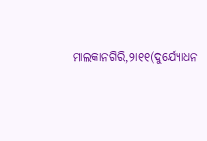ମାଲକାନଗିରି,୨ା୧୧(ଦୁର୍ଯ୍ୟୋଧନ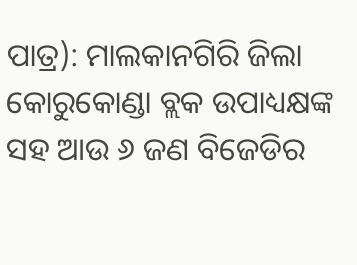ପାତ୍ର): ମାଲକାନଗିରି ଜିଲା କୋରୁକୋଣ୍ଡା ବ୍ଲକ ଉପାଧ୍ୟକ୍ଷଙ୍କ ସହ ଆଉ ୬ ଜଣ ବିଜେଡିର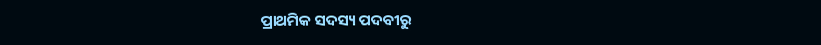ପ୍ରାଥମିକ ସଦସ୍ୟ ପଦବୀରୁ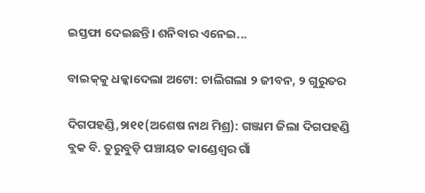ଇସ୍ତଫା ଦେଇଛନ୍ତି। ଶନିବାର ଏନେଇ...

ବାଇକ୍‌କୁ ଧକ୍କାଦେଲା ଅଟୋ: ଚାଲିଗଲା ୨ ଜୀବନ, ୨ ଗୁରୁତର

ଦିଗପହଣ୍ଡି,୨ା୧୧(ଅଶେଷ ନାଥ ମିଶ୍ର): ଗଞ୍ଜାମ ଜିଲା ଦିଗପହଣ୍ଡି ବ୍ଲକ ବି. ତୁରୁବୁଡ଼ି ପଞ୍ଚାୟତ କାଣ୍ଡେଶ୍ୱର ଗାଁ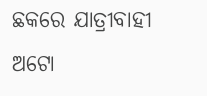ଛକରେ ଯାତ୍ରୀବାହୀ ଅଟୋ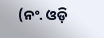(ନଂ. ଓଡ଼ି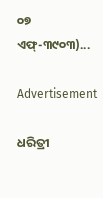୦୭ ଏଫ୍‌-୩୯୦୩)...

Advertisement

ଧରିତ୍ରୀ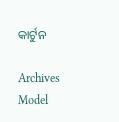କାର୍ଟୁନ

Archives
Model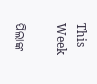This Week

ପିଲାଙ୍କ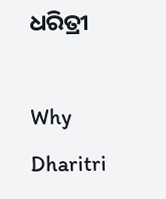ଧରିତ୍ରୀ

Why Dharitri